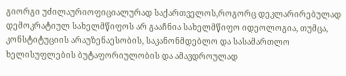გიორგი უძილაურიოფიციალურად საქართველოს,როგორც დეკლარირებულად დემოკრატიულ სახელმწიფოს არ გააჩნია სახელმწიფო იდეოლოგია, თუმცა, კონსტიტუციის არაუზენაესობის, საკანონმდებლო და სასამართლო ხელისუფლების ბუტაფორიულობის და ამავდროულად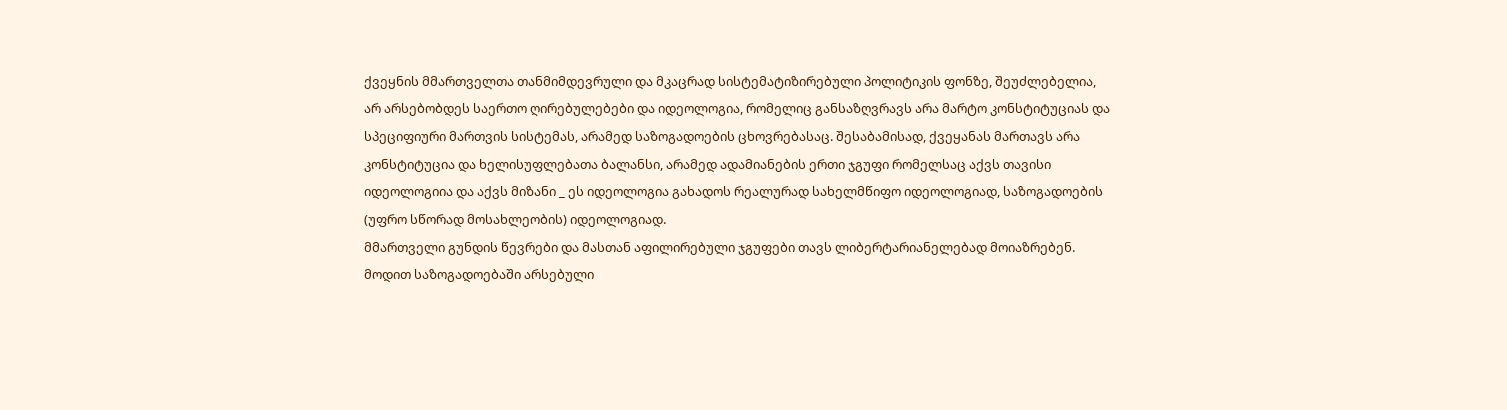ქვეყნის მმართველთა თანმიმდევრული და მკაცრად სისტემატიზირებული პოლიტიკის ფონზე, შეუძლებელია, არ არსებობდეს საერთო ღირებულებები და იდეოლოგია, რომელიც განსაზღვრავს არა მარტო კონსტიტუციას და სპეციფიური მართვის სისტემას, არამედ საზოგადოების ცხოვრებასაც. შესაბამისად, ქვეყანას მართავს არა კონსტიტუცია და ხელისუფლებათა ბალანსი, არამედ ადამიანების ერთი ჯგუფი რომელსაც აქვს თავისი იდეოლოგიია და აქვს მიზანი _ ეს იდეოლოგია გახადოს რეალურად სახელმწიფო იდეოლოგიად, საზოგადოების (უფრო სწორად მოსახლეობის) იდეოლოგიად.
მმართველი გუნდის წევრები და მასთან აფილირებული ჯგუფები თავს ლიბერტარიანელებად მოიაზრებენ. მოდით საზოგადოებაში არსებული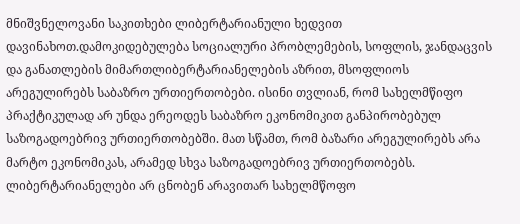მნიშვნელოვანი საკითხები ლიბერტარიანული ხედვით დავინახოთ.დამოკიდებულება სოციალური პრობლემების, სოფლის, ჯანდაცვის და განათლების მიმართლიბერტარიანელების აზრით, მსოფლიოს არეგულირებს საბაზრო ურთიერთობები. ისინი თვლიან, რომ სახელმწიფო პრაქტიკულად არ უნდა ერეოდეს საბაზრო ეკონომიკით განპირობებულ საზოგადოებრივ ურთიერთობებში. მათ სწამთ, რომ ბაზარი არეგულირებს არა მარტო ეკონომიკას, არამედ სხვა საზოგადოებრივ ურთიერთობებს. ლიბერტარიანელები არ ცნობენ არავითარ სახელმწოფო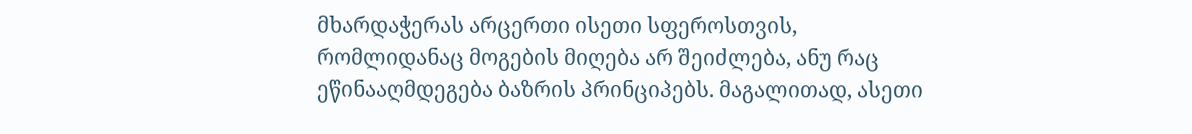მხარდაჭერას არცერთი ისეთი სფეროსთვის, რომლიდანაც მოგების მიღება არ შეიძლება, ანუ რაც ეწინააღმდეგება ბაზრის პრინციპებს. მაგალითად, ასეთი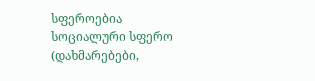სფეროებია სოციალური სფერო (დახმარებები,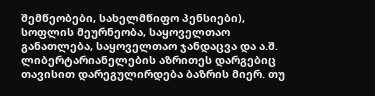შემწეობები, სახელმწიფო პენსიები), სოფლის მეურნეობა, საყოველთაო განათლება, საყოველთაო ჯანდაცვა და ა.შ.
ლიბერტარიანელების აზრითეს დარგებიც თავისით დარეგულირდება ბაზრის მიერ. თუ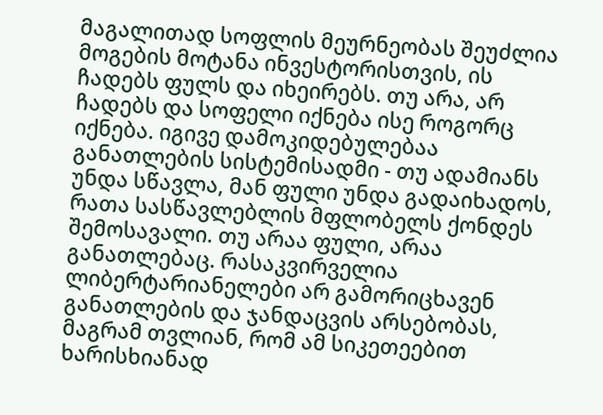მაგალითად სოფლის მეურნეობას შეუძლია მოგების მოტანა ინვესტორისთვის, ის ჩადებს ფულს და იხეირებს. თუ არა, არ ჩადებს და სოფელი იქნება ისე როგორც იქნება. იგივე დამოკიდებულებაა განათლების სისტემისადმი - თუ ადამიანს უნდა სწავლა, მან ფული უნდა გადაიხადოს, რათა სასწავლებლის მფლობელს ქონდეს შემოსავალი. თუ არაა ფული, არაა განათლებაც. რასაკვირველია ლიბერტარიანელები არ გამორიცხავენ განათლების და ჯანდაცვის არსებობას, მაგრამ თვლიან, რომ ამ სიკეთეებით ხარისხიანად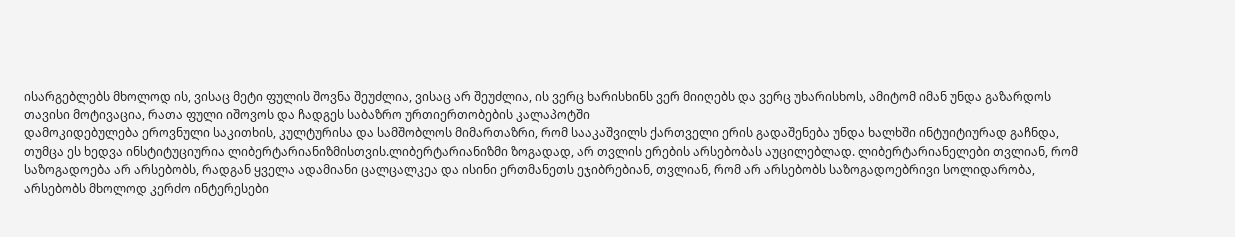ისარგებლებს მხოლოდ ის, ვისაც მეტი ფულის შოვნა შეუძლია, ვისაც არ შეუძლია, ის ვერც ხარისხინს ვერ მიიღებს და ვერც უხარისხოს, ამიტომ იმან უნდა გაზარდოს თავისი მოტივაცია, რათა ფული იშოვოს და ჩადგეს საბაზრო ურთიერთობების კალაპოტში
დამოკიდებულება ეროვნული საკითხის, კულტურისა და სამშობლოს მიმართაზრი, რომ სააკაშვილს ქართველი ერის გადაშენება უნდა ხალხში ინტუიტიურად გაჩნდა, თუმცა ეს ხედვა ინსტიტუციურია ლიბერტარიანიზმისთვის.ლიბერტარიანიზმი ზოგადად, არ თვლის ერების არსებობას აუცილებლად. ლიბერტარიანელები თვლიან, რომ საზოგადოება არ არსებობს, რადგან ყველა ადამიანი ცალცალკეა და ისინი ერთმანეთს ეჯიბრებიან, თვლიან, რომ არ არსებობს საზოგადოებრივი სოლიდარობა, არსებობს მხოლოდ კერძო ინტერესები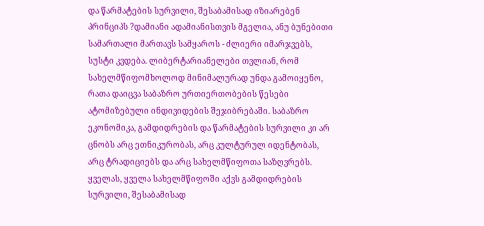და წარმატების სურვილი, შესაბამისად იზიარებენ პრინციპს ?დამიანი ადამიანისთვის მგელია, ანუ ბუნებითი სამართალი მართავს სამყაროს - ძლიერი იმარჯვებს, სუსტი კვდება. ლიბერტარიანელები თვლიან, რომ სახელმწიფომხოლოდ მინიმალურად უნდა გამოიყენო, რათა დაიცვა საბაზრო ურთიერთობების წესები ატომიზებული ინდივიდების შეჯიბრებაში. საბაზრო ეკონომიკა, გამდიდრების და წარმატების სურვილი კი არ ცნობს არც ეთნიკურობას, არც კულტურულ იდენტობას, არც ტრადიციებს და არც სახელმწიფოთა საზღვრებს. ყველას, ყველა სახელმწიფოში აქვს გამდიდრების სურვილი, შესაბამისად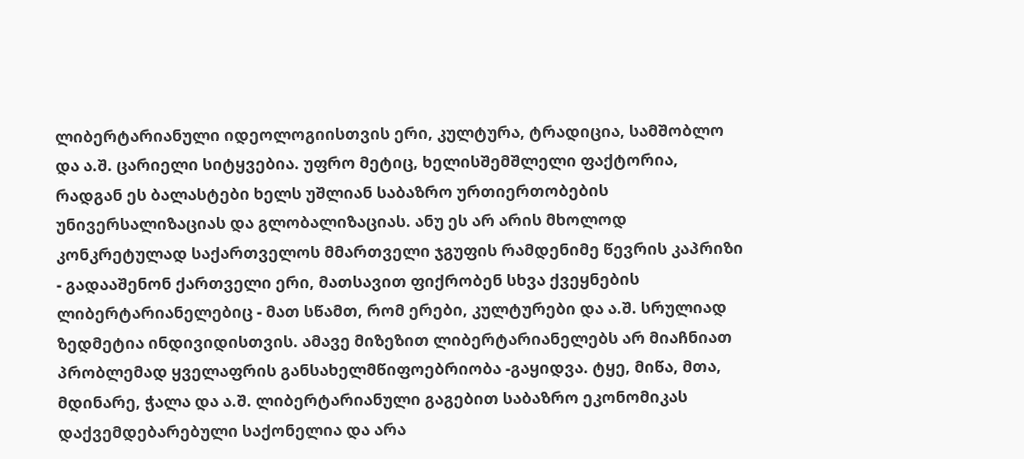ლიბერტარიანული იდეოლოგიისთვის ერი, კულტურა, ტრადიცია, სამშობლო და ა.შ. ცარიელი სიტყვებია. უფრო მეტიც, ხელისშემშლელი ფაქტორია, რადგან ეს ბალასტები ხელს უშლიან საბაზრო ურთიერთობების უნივერსალიზაციას და გლობალიზაციას. ანუ ეს არ არის მხოლოდ კონკრეტულად საქართველოს მმართველი ჯგუფის რამდენიმე წევრის კაპრიზი - გადააშენონ ქართველი ერი, მათსავით ფიქრობენ სხვა ქვეყნების ლიბერტარიანელებიც - მათ სწამთ, რომ ერები, კულტურები და ა.შ. სრულიად ზედმეტია ინდივიდისთვის. ამავე მიზეზით ლიბერტარიანელებს არ მიაჩნიათ პრობლემად ყველაფრის განსახელმწიფოებრიობა -გაყიდვა. ტყე, მიწა, მთა, მდინარე, ჭალა და ა.შ. ლიბერტარიანული გაგებით საბაზრო ეკონომიკას დაქვემდებარებული საქონელია და არა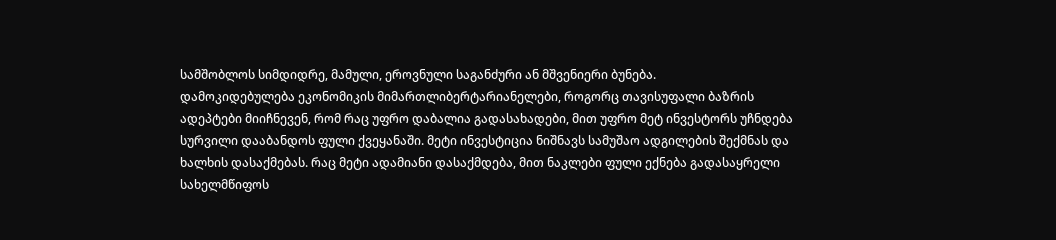სამშობლოს სიმდიდრე, მამული, ეროვნული საგანძური ან მშვენიერი ბუნება.
დამოკიდებულება ეკონომიკის მიმართლიბერტარიანელები, როგორც თავისუფალი ბაზრის ადეპტები მიიჩნევენ, რომ რაც უფრო დაბალია გადასახადები, მით უფრო მეტ ინვესტორს უჩნდება სურვილი დააბანდოს ფული ქვეყანაში. მეტი ინვესტიცია ნიშნავს სამუშაო ადგილების შექმნას და ხალხის დასაქმებას. რაც მეტი ადამიანი დასაქმდება, მით ნაკლები ფული ექნება გადასაყრელი სახელმწიფოს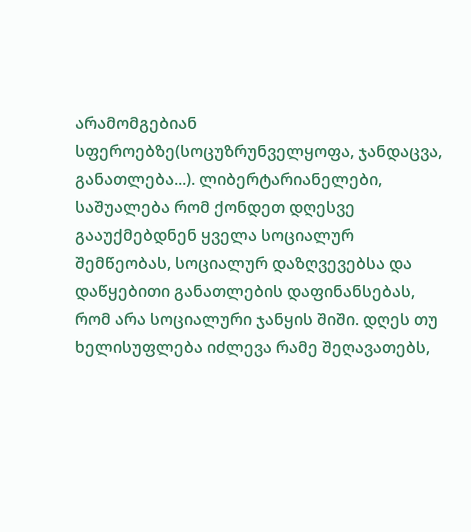არამომგებიან სფეროებზე(სოცუზრუნველყოფა, ჯანდაცვა, განათლება...). ლიბერტარიანელები, საშუალება რომ ქონდეთ დღესვე გააუქმებდნენ ყველა სოციალურ შემწეობას, სოციალურ დაზღვევებსა და დაწყებითი განათლების დაფინანსებას, რომ არა სოციალური ჯანყის შიში. დღეს თუ ხელისუფლება იძლევა რამე შეღავათებს,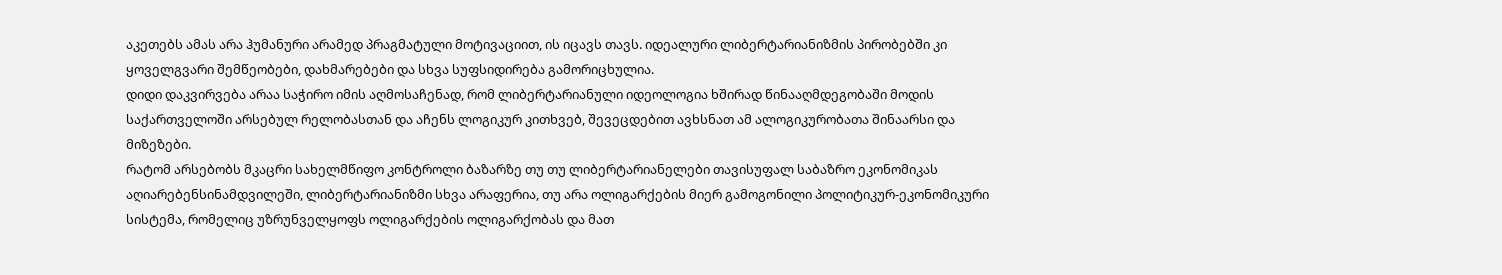აკეთებს ამას არა ჰუმანური არამედ პრაგმატული მოტივაციით, ის იცავს თავს. იდეალური ლიბერტარიანიზმის პირობებში კი ყოველგვარი შემწეობები, დახმარებები და სხვა სუფსიდირება გამორიცხულია.
დიდი დაკვირვება არაა საჭირო იმის აღმოსაჩენად, რომ ლიბერტარიანული იდეოლოგია ხშირად წინააღმდეგობაში მოდის საქართველოში არსებულ რელობასთან და აჩენს ლოგიკურ კითხვებ, შევეცდებით ავხსნათ ამ ალოგიკურობათა შინაარსი და მიზეზები.
რატომ არსებობს მკაცრი სახელმწიფო კონტროლი ბაზარზე თუ თუ ლიბერტარიანელები თავისუფალ საბაზრო ეკონომიკას აღიარებენსინამდვილეში, ლიბერტარიანიზმი სხვა არაფერია, თუ არა ოლიგარქების მიერ გამოგონილი პოლიტიკურ-ეკონომიკური სისტემა, რომელიც უზრუნველყოფს ოლიგარქების ოლიგარქობას და მათ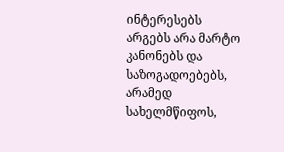ინტერესებს არგებს არა მარტო კანონებს და საზოგადოებებს, არამედ სახელმწიფოს,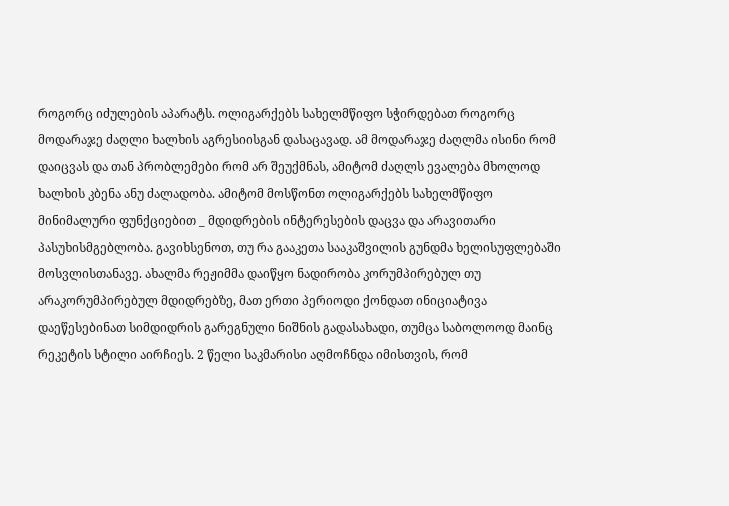როგორც იძულების აპარატს. ოლიგარქებს სახელმწიფო სჭირდებათ როგორც მოდარაჯე ძაღლი ხალხის აგრესიისგან დასაცავად. ამ მოდარაჯე ძაღლმა ისინი რომ დაიცვას და თან პრობლემები რომ არ შეუქმნას, ამიტომ ძაღლს ევალება მხოლოდ ხალხის კბენა ანუ ძალადობა. ამიტომ მოსწონთ ოლიგარქებს სახელმწიფო მინიმალური ფუნქციებით _ მდიდრების ინტერესების დაცვა და არავითარი პასუხისმგებლობა. გავიხსენოთ, თუ რა გააკეთა სააკაშვილის გუნდმა ხელისუფლებაში მოსვლისთანავე. ახალმა რეჟიმმა დაიწყო ნადირობა კორუმპირებულ თუ არაკორუმპირებულ მდიდრებზე, მათ ერთი პერიოდი ქონდათ ინიციატივა დაეწესებინათ სიმდიდრის გარეგნული ნიშნის გადასახადი, თუმცა საბოლოოდ მაინც რეკეტის სტილი აირჩიეს. 2 წელი საკმარისი აღმოჩნდა იმისთვის, რომ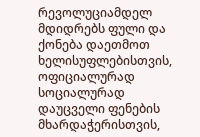რევოლუციამდელ მდიდრებს ფული და ქონება დაეთმოთ ხელისუფლებისთვის, ოფიციალურად სოციალურად დაუცველი ფენების მხარდაჭერისთვის,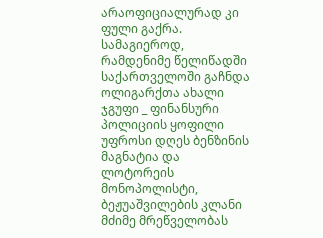არაოფიციალურად კი ფული გაქრა. სამაგიეროდ, რამდენიმე წელიწადში საქართველოში გაჩნდა ოლიგარქთა ახალი ჯგუფი _ ფინანსური პოლიციის ყოფილი უფროსი დღეს ბენზინის მაგნატია და ლოტორეის მონოპოლისტი, ბეჟუაშვილების კლანი მძიმე მრეწველობას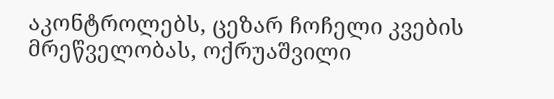აკონტროლებს, ცეზარ ჩოჩელი კვების მრეწველობას, ოქრუაშვილი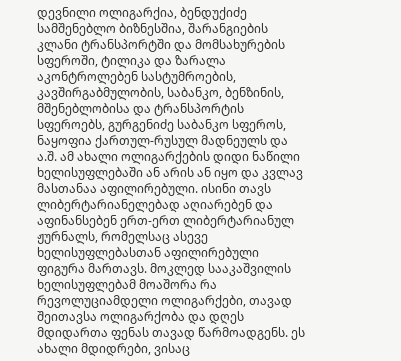დევნილი ოლიგარქია, ბენდუქიძე სამშენებლო ბიზნესშია, შარანგიების კლანი ტრანსპორტში და მომსახურების სფეროში, ტილიკა და ზარალა აკონტროლებენ სასტუმროების, კავშირგაბმულობის, საბანკო, ბენზინის, მშენებლობისა და ტრანსპორტის სფეროებს, გურგენიძე საბანკო სფეროს, ნაყოფია ქართულ-რუსულ მადნეულს და ა.შ. ამ ახალი ოლიგარქების დიდი ნაწილი ხელისუფლებაში ან არის ან იყო და კვლავ მასთანაა აფილირებული. ისინი თავს ლიბერტარიანელებად აღიარებენ და აფინანსებენ ერთ-ერთ ლიბერტარიანულ ჟურნალს, რომელსაც ასევე ხელისუფლებასთან აფილირებული ფიგურა მართავს. მოკლედ სააკაშვილის ხელისუფლებამ მოაშორა რა რევოლუციამდელი ოლიგარქები, თავად შეითავსა ოლიგარქობა და დღეს მდიდართა ფენას თავად წარმოადგენს. ეს ახალი მდიდრები, ვისაც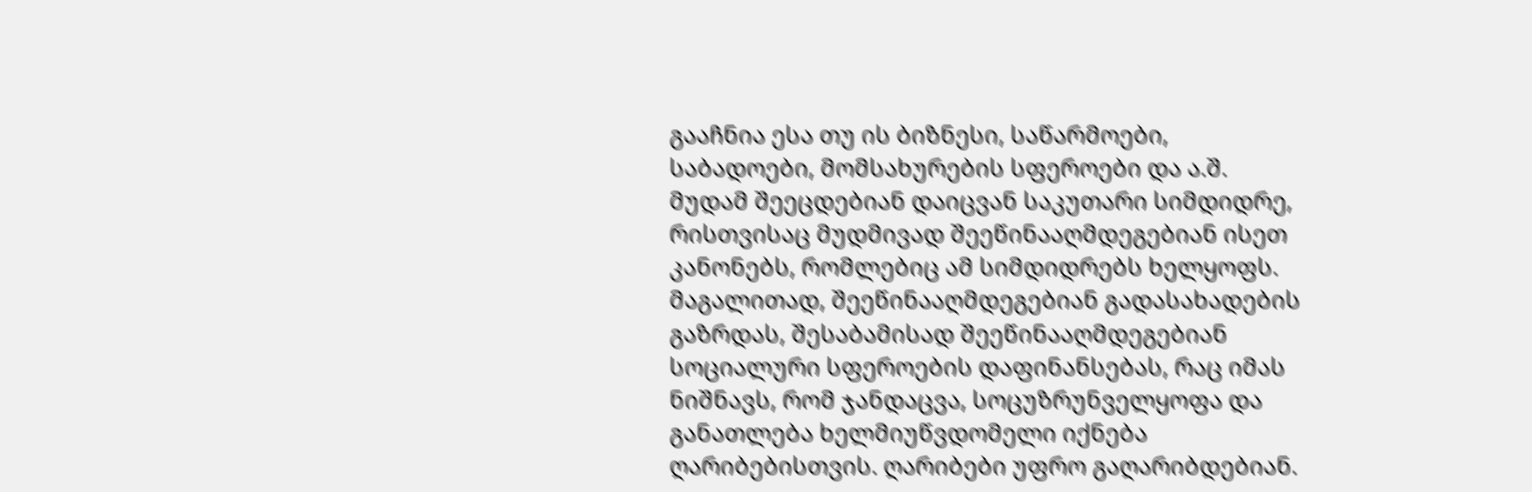გააჩნია ესა თუ ის ბიზნესი, საწარმოები, საბადოები, მომსახურების სფეროები და ა.შ. მუდამ შეეცდებიან დაიცვან საკუთარი სიმდიდრე, რისთვისაც მუდმივად შეეწინააღმდეგებიან ისეთ კანონებს, რომლებიც ამ სიმდიდრებს ხელყოფს. მაგალითად, შეეწინააღმდეგებიან გადასახადების გაზრდას, შესაბამისად შეეწინააღმდეგებიან სოციალური სფეროების დაფინანსებას, რაც იმას ნიშნავს, რომ ჯანდაცვა, სოცუზრუნველყოფა და განათლება ხელმიუწვდომელი იქნება ღარიბებისთვის. ღარიბები უფრო გაღარიბდებიან.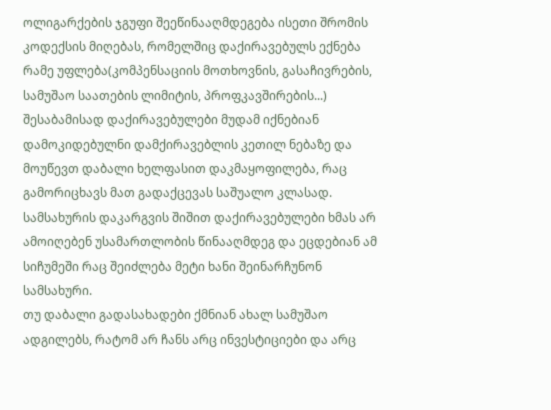ოლიგარქების ჯგუფი შეეწინააღმდეგება ისეთი შრომის კოდექსის მიღებას, რომელშიც დაქირავებულს ექნება რამე უფლება(კომპენსაციის მოთხოვნის, გასაჩივრების, სამუშაო საათების ლიმიტის, პროფკავშირების...) შესაბამისად დაქირავებულები მუდამ იქნებიან დამოკიდებულნი დამქირავებლის კეთილ ნებაზე და მოუწევთ დაბალი ხელფასით დაკმაყოფილება, რაც გამორიცხავს მათ გადაქცევას საშუალო კლასად. სამსახურის დაკარგვის შიშით დაქირავებულები ხმას არ ამოიღებენ უსამართლობის წინააღმდეგ და ეცდებიან ამ სიჩუმეში რაც შეიძლება მეტი ხანი შეინარჩუნონ სამსახური.
თუ დაბალი გადასახადები ქმნიან ახალ სამუშაო ადგილებს, რატომ არ ჩანს არც ინვესტიციები და არც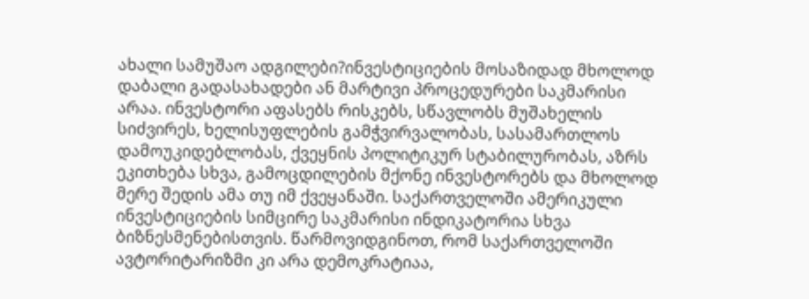ახალი სამუშაო ადგილები?ინვესტიციების მოსაზიდად მხოლოდ დაბალი გადასახადები ან მარტივი პროცედურები საკმარისი არაა. ინვესტორი აფასებს რისკებს, სწავლობს მუშახელის სიძვირეს, ხელისუფლების გამჭვირვალობას, სასამართლოს დამოუკიდებლობას, ქვეყნის პოლიტიკურ სტაბილურობას, აზრს ეკითხება სხვა, გამოცდილების მქონე ინვესტორებს და მხოლოდ მერე შედის ამა თუ იმ ქვეყანაში. საქართველოში ამერიკული ინვესტიციების სიმცირე საკმარისი ინდიკატორია სხვა ბიზნესმენებისთვის. წარმოვიდგინოთ, რომ საქართველოში ავტორიტარიზმი კი არა დემოკრატიაა,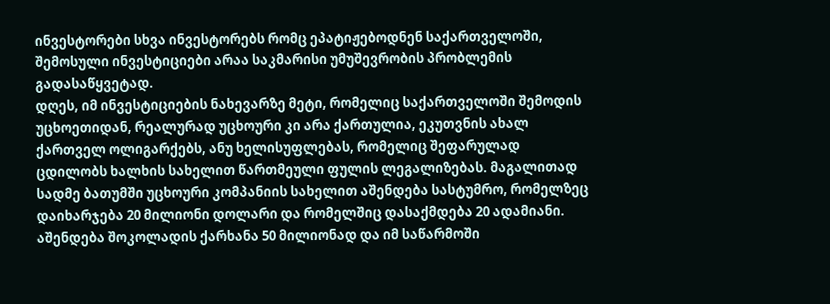ინვესტორები სხვა ინვესტორებს რომც ეპატიჟებოდნენ საქართველოში, შემოსული ინვესტიციები არაა საკმარისი უმუშევრობის პრობლემის გადასაწყვეტად.
დღეს, იმ ინვესტიციების ნახევარზე მეტი, რომელიც საქართველოში შემოდის უცხოეთიდან, რეალურად უცხოური კი არა ქართულია, ეკუთვნის ახალ ქართველ ოლიგარქებს, ანუ ხელისუფლებას, რომელიც შეფარულად ცდილობს ხალხის სახელით წართმეული ფულის ლეგალიზებას. მაგალითად სადმე ბათუმში უცხოური კომპანიის სახელით აშენდება სასტუმრო, რომელზეც დაიხარჯება 20 მილიონი დოლარი და რომელშიც დასაქმდება 20 ადამიანი. აშენდება შოკოლადის ქარხანა 50 მილიონად და იმ საწარმოში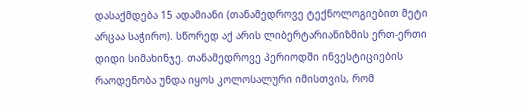დასაქმდება 15 ადამიანი (თანამედროვე ტექნოლოგიებით მეტი არცაა საჭირო). სწორედ აქ არის ლიბერტარიანიზმის ერთ-ერთი დიდი სიმახინჯე. თანამედროვე პერიოდში ინვესტიციების რაოდენობა უნდა იყოს კოლოსალური იმისთვის, რომ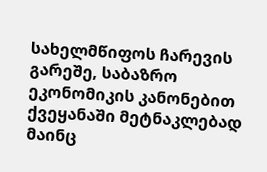სახელმწიფოს ჩარევის გარეშე, საბაზრო ეკონომიკის კანონებით ქვეყანაში მეტნაკლებად მაინც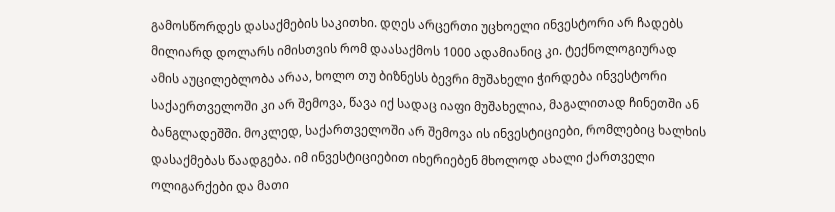გამოსწორდეს დასაქმების საკითხი. დღეს არცერთი უცხოელი ინვესტორი არ ჩადებს მილიარდ დოლარს იმისთვის რომ დაასაქმოს 1000 ადამიანიც კი. ტექნოლოგიურად ამის აუცილებლობა არაა, ხოლო თუ ბიზნესს ბევრი მუშახელი ჭირდება ინვესტორი საქაერთველოში კი არ შემოვა, წავა იქ სადაც იაფი მუშახელია, მაგალითად ჩინეთში ან ბანგლადეშში. მოკლედ, საქართველოში არ შემოვა ის ინვესტიციები, რომლებიც ხალხის დასაქმებას წაადგება. იმ ინვესტიციებით იხერიებენ მხოლოდ ახალი ქართველი ოლიგარქები და მათი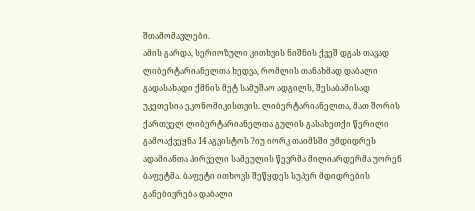შთამომავლები.
ამის გარდა, სერიოზული კითხვის ნიშნის ქვეშ დგას თავად ლიბერტარიანელთა ხედვა, რომლის თანახმად დაბალი გადასახადი ქმნის მეტ სამუშაო ადგილს, შესაბამისად უკეთესია ეკონომიკისთვის. ლიბერტარიანელთა, მათ შორის ქართველ ლიბერტარიანელთა გულის გასახეთქი წერილი გამოაქვეყნა 14 აგვისტოს ?იუ იორკ თაიმსში უმდიდრეს ადამიანთა პირველი სამეულის წევრმა მილიარდერმა უორენ ბაფეტმა. ბაფეტი ითხოვს შეწყდეს სუპერ მდიდრების განებივრება დაბალი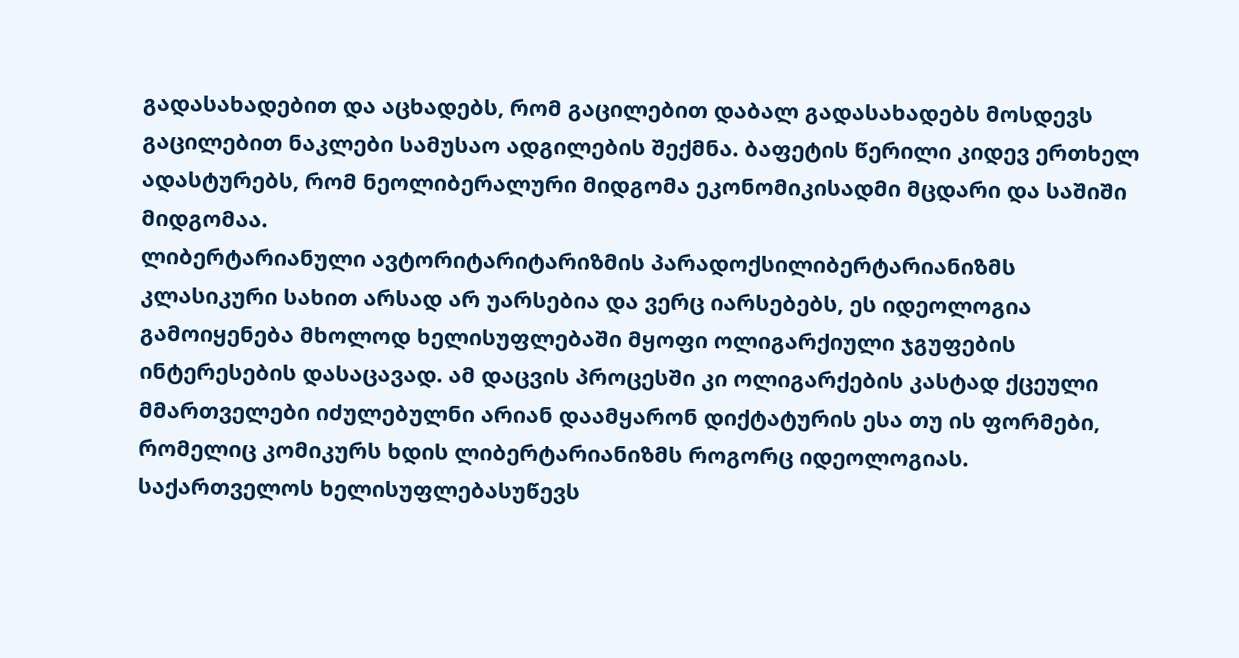გადასახადებით და აცხადებს, რომ გაცილებით დაბალ გადასახადებს მოსდევს გაცილებით ნაკლები სამუსაო ადგილების შექმნა. ბაფეტის წერილი კიდევ ერთხელ ადასტურებს, რომ ნეოლიბერალური მიდგომა ეკონომიკისადმი მცდარი და საშიში მიდგომაა.
ლიბერტარიანული ავტორიტარიტარიზმის პარადოქსილიბერტარიანიზმს კლასიკური სახით არსად არ უარსებია და ვერც იარსებებს, ეს იდეოლოგია გამოიყენება მხოლოდ ხელისუფლებაში მყოფი ოლიგარქიული ჯგუფების ინტერესების დასაცავად. ამ დაცვის პროცესში კი ოლიგარქების კასტად ქცეული მმართველები იძულებულნი არიან დაამყარონ დიქტატურის ესა თუ ის ფორმები, რომელიც კომიკურს ხდის ლიბერტარიანიზმს როგორც იდეოლოგიას.
საქართველოს ხელისუფლებასუწევს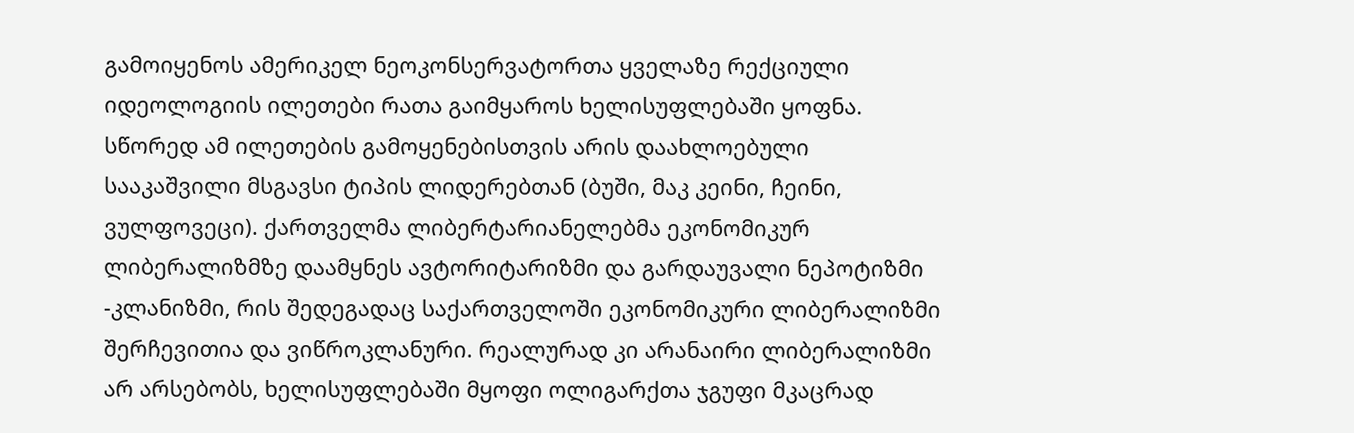გამოიყენოს ამერიკელ ნეოკონსერვატორთა ყველაზე რექციული იდეოლოგიის ილეთები რათა გაიმყაროს ხელისუფლებაში ყოფნა. სწორედ ამ ილეთების გამოყენებისთვის არის დაახლოებული სააკაშვილი მსგავსი ტიპის ლიდერებთან (ბუში, მაკ კეინი, ჩეინი, ვულფოვეცი). ქართველმა ლიბერტარიანელებმა ეკონომიკურ ლიბერალიზმზე დაამყნეს ავტორიტარიზმი და გარდაუვალი ნეპოტიზმი -კლანიზმი, რის შედეგადაც საქართველოში ეკონომიკური ლიბერალიზმი შერჩევითია და ვიწროკლანური. რეალურად კი არანაირი ლიბერალიზმი არ არსებობს, ხელისუფლებაში მყოფი ოლიგარქთა ჯგუფი მკაცრად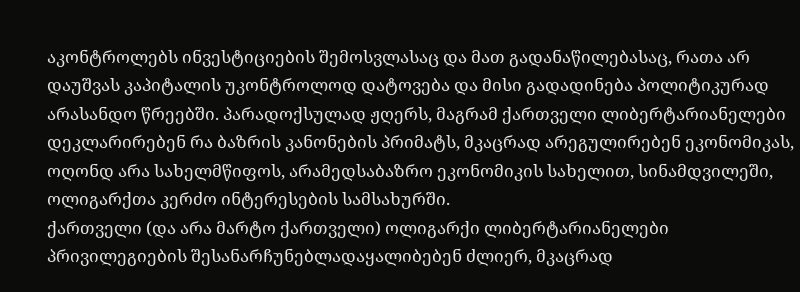აკონტროლებს ინვესტიციების შემოსვლასაც და მათ გადანაწილებასაც, რათა არ დაუშვას კაპიტალის უკონტროლოდ დატოვება და მისი გადადინება პოლიტიკურად არასანდო წრეებში. პარადოქსულად ჟღერს, მაგრამ ქართველი ლიბერტარიანელები დეკლარირებენ რა ბაზრის კანონების პრიმატს, მკაცრად არეგულირებენ ეკონომიკას, ოღონდ არა სახელმწიფოს, არამედსაბაზრო ეკონომიკის სახელით, სინამდვილეში, ოლიგარქთა კერძო ინტერესების სამსახურში.
ქართველი (და არა მარტო ქართველი) ოლიგარქი ლიბერტარიანელები პრივილეგიების შესანარჩუნებლადაყალიბებენ ძლიერ, მკაცრად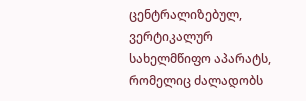ცენტრალიზებულ, ვერტიკალურ სახელმწიფო აპარატს, რომელიც ძალადობს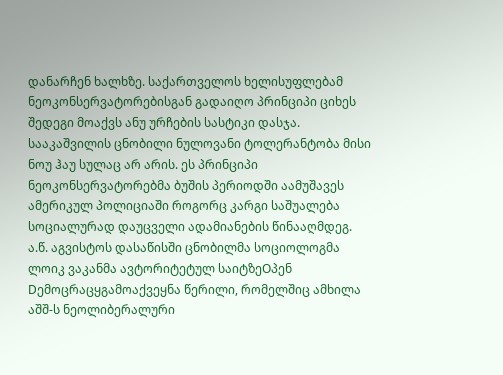დანარჩენ ხალხზე. საქართველოს ხელისუფლებამ ნეოკონსერვატორებისგან გადაიღო პრინციპი ციხეს შედეგი მოაქვს ანუ ურჩების სასტიკი დასჯა. სააკაშვილის ცნობილი ნულოვანი ტოლერანტობა მისი ნოუ ჰაუ სულაც არ არის. ეს პრინციპი ნეოკონსერვატორებმა ბუშის პერიოდში აამუშავეს ამერიკულ პოლიციაში როგორც კარგი საშუალება სოციალურად დაუცველი ადამიანების წინააღმდეგ. ა.წ. აგვისტოს დასაწისში ცნობილმა სოციოლოგმა ლოიკ ვაკანმა ავტორიტეტულ საიტზეOპენ Dემოცრაცყგამოაქვეყნა წერილი, რომელშიც ამხილა აშშ-ს ნეოლიბერალური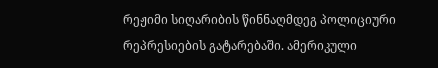რეჟიმი სიღარიბის წინნაღმდეგ პოლიციური რეპრესიების გატარებაში. ამერიკული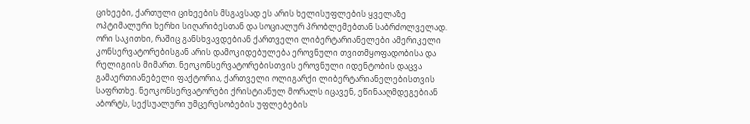ციხეები, ქართული ციხეების მსგავსად ეს არის ხელისუფლების ყველაზე ოპტიმალური ხერხი სიღარიბესთან და სოციალურ პრობლემებთან საბრძოლველად.
ორი საკითხი, რაშიც განსხვავდებიან ქართველი ლიბერტარიანელები ამერიკელი კონსერვატორებისგან არის დამოკიდებულება ეროვნული თვითმყოფადობისა და რელიგიის მიმართ. ნეოკონსერვატორებისთვის ეროვნული იდენტობის დაცვა გამაერთიანებელი ფაქტორია, ქართველი ოლიგარქი ლიბერტარიანელებისთვის საფრთხე. ნეოკონსერვატორები ქრისტიანულ მორალს იცავენ, ეწინააღმდეგებიან აბორტს, სექსუალური უმცერესობების უფლებების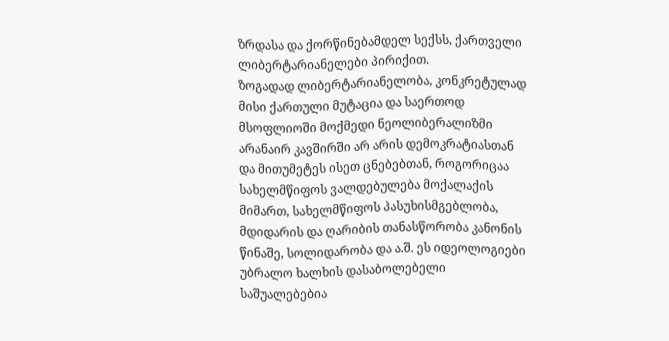ზრდასა და ქორწინებამდელ სექსს, ქართველი ლიბერტარიანელები პირიქით.
ზოგადად ლიბერტარიანელობა, კონკრეტულად მისი ქართული მუტაცია და საერთოდ მსოფლიოში მოქმედი ნეოლიბერალიზმი არანაირ კავშირში არ არის დემოკრატიასთან და მითუმეტეს ისეთ ცნებებთან, როგორიცაა სახელმწიფოს ვალდებულება მოქალაქის მიმართ, სახელმწიფოს პასუხისმგებლობა, მდიდარის და ღარიბის თანასწორობა კანონის წინაშე, სოლიდარობა და ა.შ. ეს იდეოლოგიები უბრალო ხალხის დასაბოლებელი საშუალებებია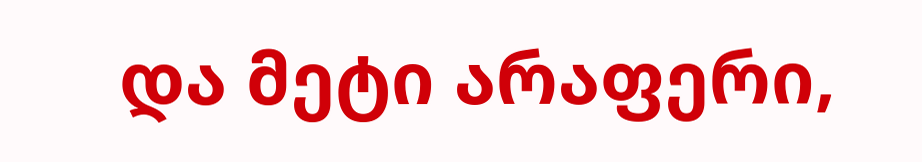და მეტი არაფერი,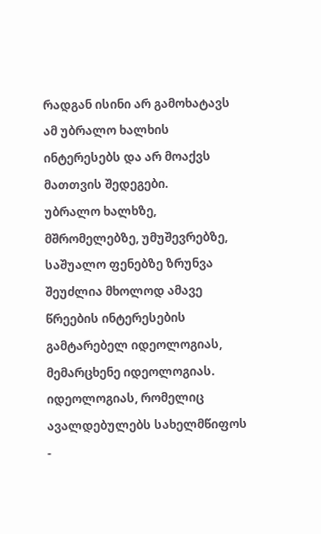რადგან ისინი არ გამოხატავს ამ უბრალო ხალხის ინტერესებს და არ მოაქვს მათთვის შედეგები.
უბრალო ხალხზე, მშრომელებზე, უმუშევრებზე, საშუალო ფენებზე ზრუნვა შეუძლია მხოლოდ ამავე წრეების ინტერესების გამტარებელ იდეოლოგიას, მემარცხენე იდეოლოგიას. იდეოლოგიას, რომელიც ავალდებულებს სახელმწიფოს -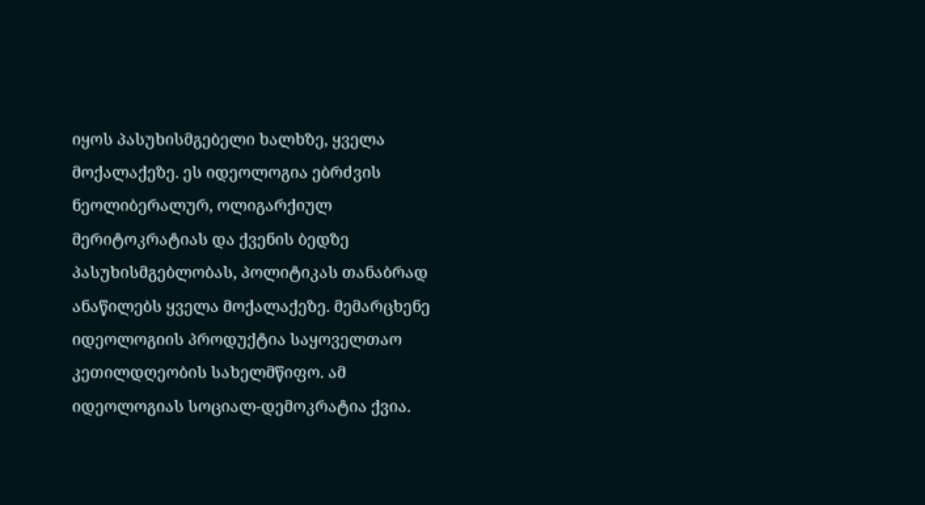იყოს პასუხისმგებელი ხალხზე, ყველა მოქალაქეზე. ეს იდეოლოგია ებრძვის ნეოლიბერალურ, ოლიგარქიულ მერიტოკრატიას და ქვენის ბედზე პასუხისმგებლობას, პოლიტიკას თანაბრად ანაწილებს ყველა მოქალაქეზე. მემარცხენე იდეოლოგიის პროდუქტია საყოველთაო კეთილდღეობის სახელმწიფო. ამ იდეოლოგიას სოციალ-დემოკრატია ქვია.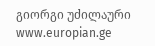გიორგი უძილაური
www.europian.ge